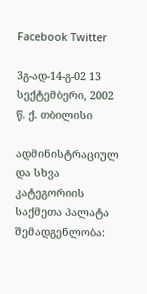Facebook Twitter

3გ-ად-14-გ-02 13 სექტემბერი, 2002 წ. ქ. თბილისი

ადმინისტრაციულ და სხვა კატეგორიის საქმეთა პალატა შემადგენლობა: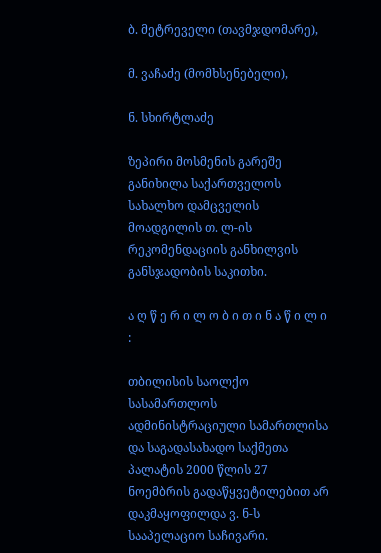ბ. მეტრეველი (თავმჯდომარე),

მ. ვაჩაძე (მომხსენებელი),

ნ. სხირტლაძე

ზეპირი მოსმენის გარეშე განიხილა საქართველოს სახალხო დამცველის მოადგილის თ. ლ-ის რეკომენდაციის განხილვის განსჯადობის საკითხი.

ა ღ წ ე რ ი ლ ო ბ ი თ ი ნ ა წ ი ლ ი :

თბილისის საოლქო სასამართლოს ადმინისტრაციული სამართლისა და საგადასახადო საქმეთა პალატის 2000 წლის 27 ნოემბრის გადაწყვეტილებით არ დაკმაყოფილდა ვ. ნ-ს სააპელაციო საჩივარი.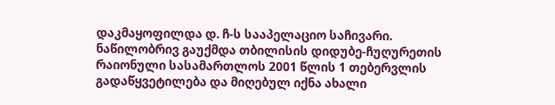დაკმაყოფილდა დ. ჩ-ს სააპელაციო საჩივარი. ნაწილობრივ გაუქმდა თბილისის დიდუბე-ჩუღურეთის რაიონული სასამართლოს 2001 წლის 1 თებერვლის გადაწყვეტილება და მიღებულ იქნა ახალი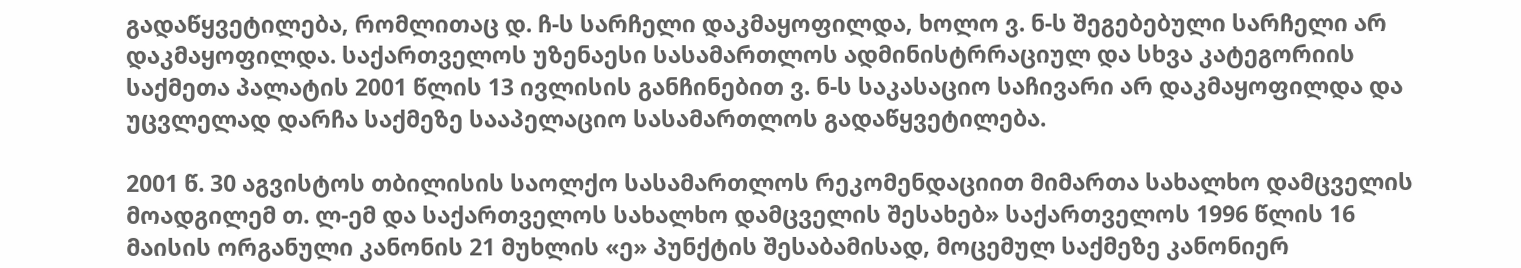გადაწყვეტილება, რომლითაც დ. ჩ-ს სარჩელი დაკმაყოფილდა, ხოლო ვ. ნ-ს შეგებებული სარჩელი არ დაკმაყოფილდა. საქართველოს უზენაესი სასამართლოს ადმინისტრრაციულ და სხვა კატეგორიის საქმეთა პალატის 2001 წლის 13 ივლისის განჩინებით ვ. ნ-ს საკასაციო საჩივარი არ დაკმაყოფილდა და უცვლელად დარჩა საქმეზე სააპელაციო სასამართლოს გადაწყვეტილება.

2001 წ. 30 აგვისტოს თბილისის საოლქო სასამართლოს რეკომენდაციით მიმართა სახალხო დამცველის მოადგილემ თ. ლ-ემ და საქართველოს სახალხო დამცველის შესახებ» საქართველოს 1996 წლის 16 მაისის ორგანული კანონის 21 მუხლის «ე» პუნქტის შესაბამისად, მოცემულ საქმეზე კანონიერ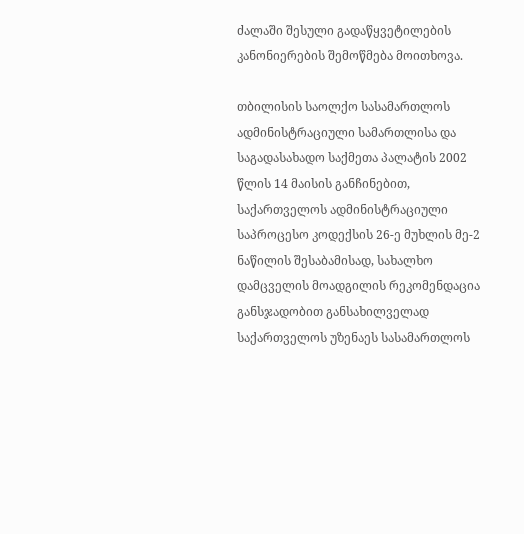ძალაში შესული გადაწყვეტილების კანონიერების შემოწმება მოითხოვა.

თბილისის საოლქო სასამართლოს ადმინისტრაციული სამართლისა და საგადასახადო საქმეთა პალატის 2002 წლის 14 მაისის განჩინებით, საქართველოს ადმინისტრაციული საპროცესო კოდექსის 26-ე მუხლის მე-2 ნაწილის შესაბამისად, სახალხო დამცველის მოადგილის რეკომენდაცია განსჯადობით განსახილველად საქართველოს უზენაეს სასამართლოს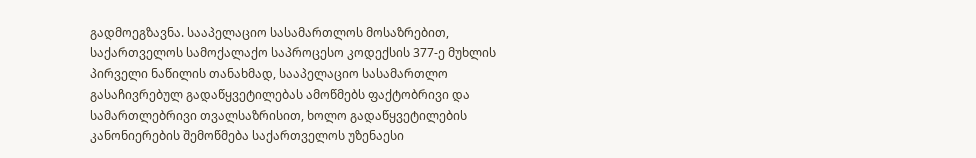გადმოეგზავნა. სააპელაციო სასამართლოს მოსაზრებით, საქართველოს სამოქალაქო საპროცესო კოდექსის 377-ე მუხლის პირველი ნაწილის თანახმად, სააპელაციო სასამართლო გასაჩივრებულ გადაწყვეტილებას ამოწმებს ფაქტობრივი და სამართლებრივი თვალსაზრისით, ხოლო გადაწყვეტილების კანონიერების შემოწმება საქართველოს უზენაესი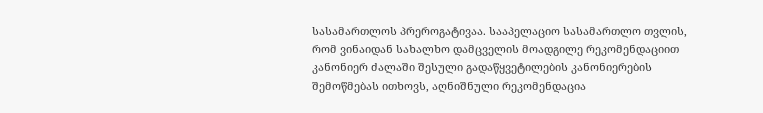სასამართლოს პრეროგატივაა. სააპელაციო სასამართლო თვლის, რომ ვინაიდან სახალხო დამცველის მოადგილე რეკომენდაციით კანონიერ ძალაში შესული გადაწყვეტილების კანონიერების შემოწმებას ითხოვს, აღნიშნული რეკომენდაცია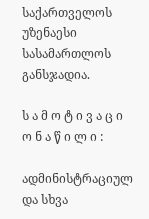საქართველოს უზენაესი სასამართლოს განსჯადია.

ს ა მ ო ტ ი ვ ა ც ი ო ნ ა წ ი ლ ი :

ადმინისტრაციულ და სხვა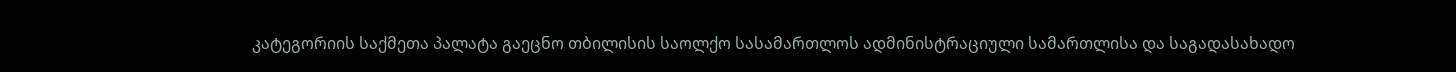კატეგორიის საქმეთა პალატა გაეცნო თბილისის საოლქო სასამართლოს ადმინისტრაციული სამართლისა და საგადასახადო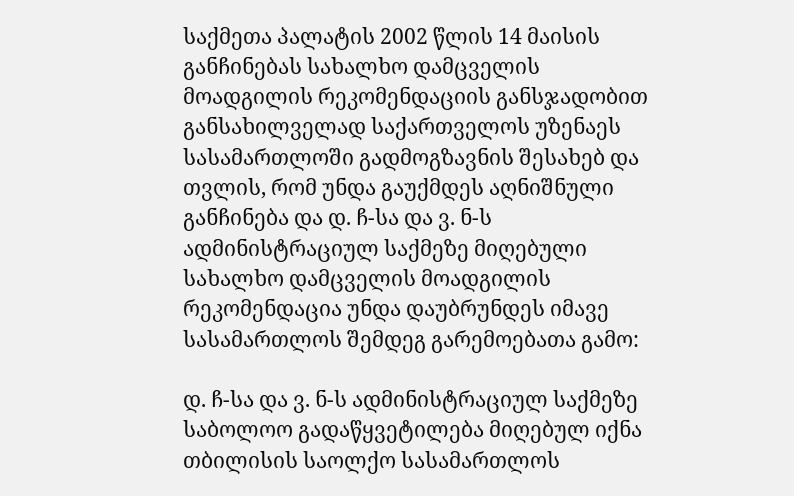საქმეთა პალატის 2002 წლის 14 მაისის განჩინებას სახალხო დამცველის მოადგილის რეკომენდაციის განსჯადობით განსახილველად საქართველოს უზენაეს სასამართლოში გადმოგზავნის შესახებ და თვლის, რომ უნდა გაუქმდეს აღნიშნული განჩინება და დ. ჩ-სა და ვ. ნ-ს ადმინისტრაციულ საქმეზე მიღებული სახალხო დამცველის მოადგილის რეკომენდაცია უნდა დაუბრუნდეს იმავე სასამართლოს შემდეგ გარემოებათა გამო:

დ. ჩ-სა და ვ. ნ-ს ადმინისტრაციულ საქმეზე საბოლოო გადაწყვეტილება მიღებულ იქნა თბილისის საოლქო სასამართლოს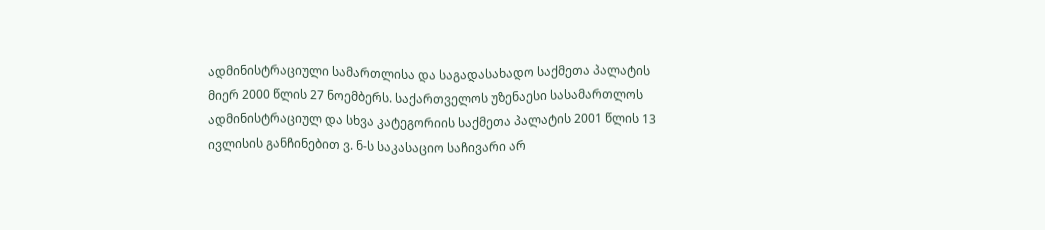ადმინისტრაციული სამართლისა და საგადასახადო საქმეთა პალატის მიერ 2000 წლის 27 ნოემბერს. საქართველოს უზენაესი სასამართლოს ადმინისტრაციულ და სხვა კატეგორიის საქმეთა პალატის 2001 წლის 13 ივლისის განჩინებით ვ. ნ-ს საკასაციო საჩივარი არ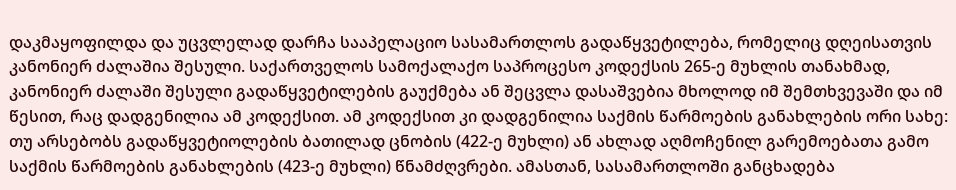დაკმაყოფილდა და უცვლელად დარჩა სააპელაციო სასამართლოს გადაწყვეტილება, რომელიც დღეისათვის კანონიერ ძალაშია შესული. საქართველოს სამოქალაქო საპროცესო კოდექსის 265-ე მუხლის თანახმად, კანონიერ ძალაში შესული გადაწყვეტილების გაუქმება ან შეცვლა დასაშვებია მხოლოდ იმ შემთხვევაში და იმ წესით, რაც დადგენილია ამ კოდექსით. ამ კოდექსით კი დადგენილია საქმის წარმოების განახლების ორი სახე: თუ არსებობს გადაწყვეტიოლების ბათილად ცნობის (422-ე მუხლი) ან ახლად აღმოჩენილ გარემოებათა გამო საქმის წარმოების განახლების (423-ე მუხლი) წნამძღვრები. ამასთან, სასამართლოში განცხადება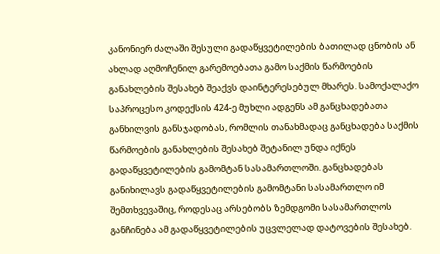კანონიერ ძალაში შესული გადაწყვეტილების ბათილად ცნობის ან ახლად აღმოჩენილ გარემოებათა გამო საქმის წარმოების განახლების შესახებ შეაქვს დაინტერესებულ მხარეს. სამოქალაქო საპროცესო კოდექსის 424-ე მუხლი ადგენს ამ განცხადებათა განხილვის განსჯადობას, რომლის თანახმადაც განცხადება საქმის წარმოების განახლების შესახებ შეტანილ უნდა იქნეს გადაწყვეტილების გამომტან სასამართლოში. განცხადებას განიხილავს გადაწყვეტილების გამომტანი სასამართლო იმ შემთხვევაშიც, როდესაც არსებობს ზემდგომი სასამართლოს განჩინება ამ გადაწყვეტილების უცვლელად დატოვების შესახებ.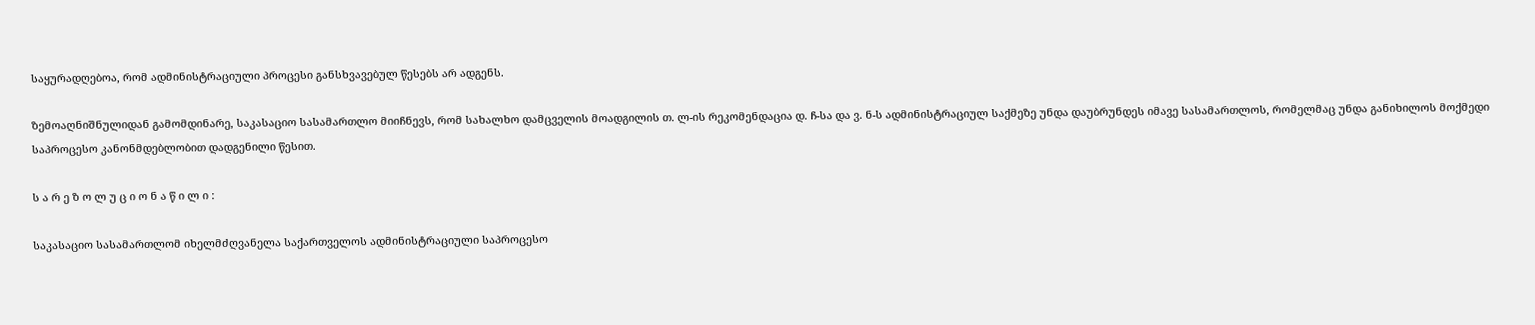საყურადღებოა, რომ ადმინისტრაციული პროცესი განსხვავებულ წესებს არ ადგენს.

ზემოაღნიშნულიდან გამომდინარე, საკასაციო სასამართლო მიიჩნევს, რომ სახალხო დამცველის მოადგილის თ. ლ-ის რეკომენდაცია დ. ჩ-სა და ვ. ნ-ს ადმინისტრაციულ საქმეზე უნდა დაუბრუნდეს იმავე სასამართლოს, რომელმაც უნდა განიხილოს მოქმედი საპროცესო კანონმდებლობით დადგენილი წესით.

ს ა რ ე ზ ო ლ უ ც ი ო ნ ა წ ი ლ ი :

საკასაციო სასამართლომ იხელმძღვანელა საქართველოს ადმინისტრაციული საპროცესო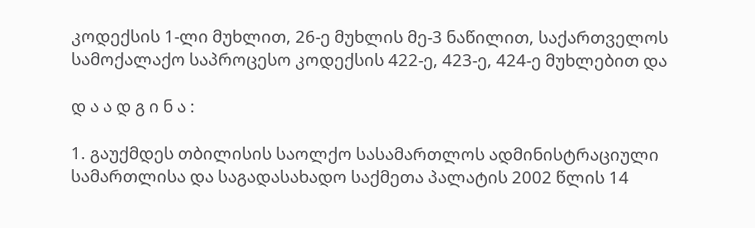კოდექსის 1-ლი მუხლით, 26-ე მუხლის მე-3 ნაწილით, საქართველოს სამოქალაქო საპროცესო კოდექსის 422-ე, 423-ე, 424-ე მუხლებით და

დ ა ა დ გ ი ნ ა :

1. გაუქმდეს თბილისის საოლქო სასამართლოს ადმინისტრაციული სამართლისა და საგადასახადო საქმეთა პალატის 2002 წლის 14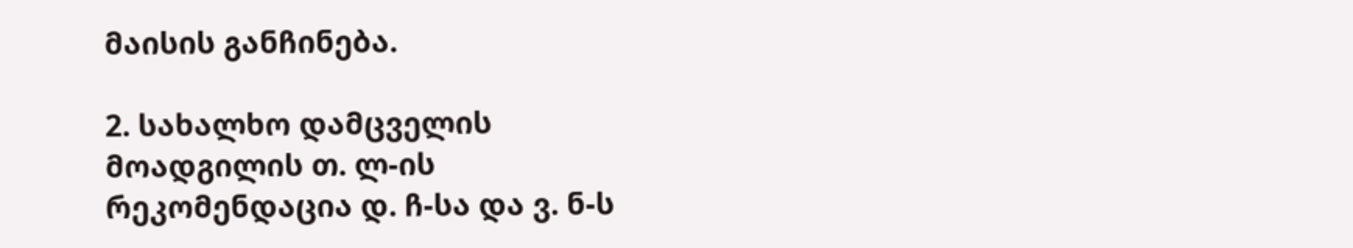მაისის განჩინება.

2. სახალხო დამცველის მოადგილის თ. ლ-ის რეკომენდაცია დ. ჩ-სა და ვ. ნ-ს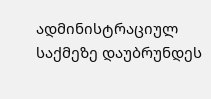ადმინისტრაციულ საქმეზე დაუბრუნდეს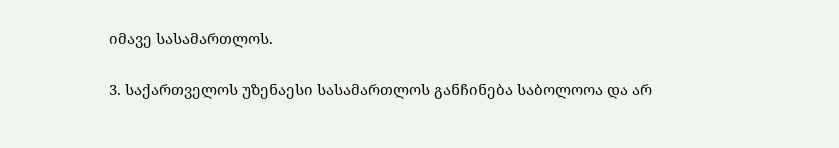იმავე სასამართლოს.

3. საქართველოს უზენაესი სასამართლოს განჩინება საბოლოოა და არ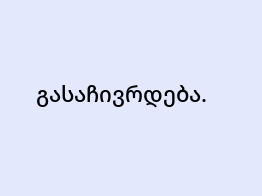გასაჩივრდება.